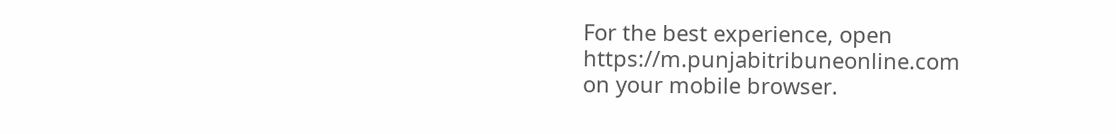For the best experience, open
https://m.punjabitribuneonline.com
on your mobile browser.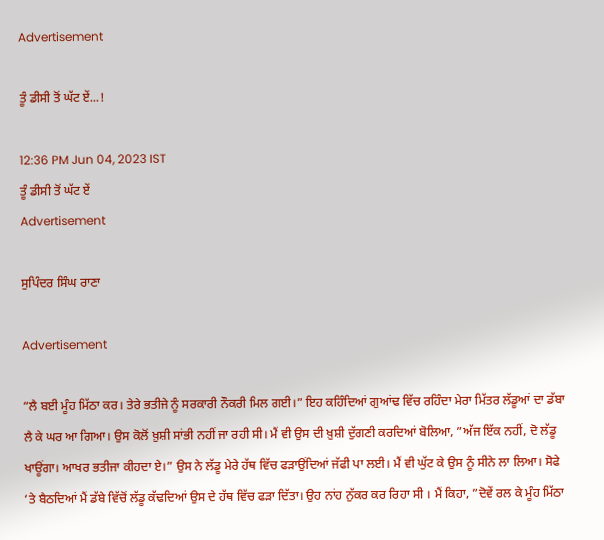Advertisement

ਤੂੰ ਡੀਸੀ ਤੋਂ ਘੱਟ ਏਂ...!

12:36 PM Jun 04, 2023 IST
ਤੂੰ ਡੀਸੀ ਤੋਂ ਘੱਟ ਏਂ
Advertisement

ਸੁਪਿੰਦਰ ਸਿੰਘ ਰਾਣਾ

Advertisement

“ਲੈ ਬਈ ਮੂੰਹ ਮਿੱਠਾ ਕਰ। ਤੇਰੇ ਭਤੀਜੇ ਨੂੰ ਸਰਕਾਰੀ ਨੌਕਰੀ ਮਿਲ ਗਈ।” ਇਹ ਕਹਿੰਦਿਆਂ ਗੁਆਂਢ ਵਿੱਚ ਰਹਿੰਦਾ ਮੇਰਾ ਮਿੱਤਰ ਲੱਡੂਆਂ ਦਾ ਡੱਬਾ ਲੈ ਕੇ ਘਰ ਆ ਗਿਆ। ਉਸ ਕੋਲੋਂ ਖ਼ੁਸ਼ੀ ਸਾਂਭੀ ਨਹੀਂ ਜਾ ਰਹੀ ਸੀ। ਮੈਂ ਵੀ ਉਸ ਦੀ ਖ਼ੁਸ਼ੀ ਦੁੱਗਣੀ ਕਰਦਿਆਂ ਬੋਲਿਆ, ”ਅੱਜ ਇੱਕ ਨਹੀਂ, ਦੋ ਲੱਡੂ ਖਾਊਂਗਾ। ਆਖਰ ਭਤੀਜਾ ਕੀਹਦਾ ਏ।” ਉਸ ਨੇ ਲੱਡੂ ਮੇਰੇ ਹੱਥ ਵਿੱਚ ਫੜਾਉਂਦਿਆਂ ਜੱਫੀ ਪਾ ਲਈ। ਮੈਂ ਵੀ ਘੁੱਟ ਕੇ ਉਸ ਨੂੰ ਸੀਨੇ ਲਾ ਲਿਆ। ਸੋਫੇ ‘ਤੇ ਬੈਠਦਿਆਂ ਮੈਂ ਡੱਬੇ ਵਿੱਚੋਂ ਲੱਡੂ ਕੱਢਦਿਆਂ ਉਸ ਦੇ ਹੱਥ ਵਿੱਚ ਫੜਾ ਦਿੱਤਾ। ਉਹ ਨਾਂਹ ਨੁੱਕਰ ਕਰ ਰਿਹਾ ਸੀ । ਮੈਂ ਕਿਹਾ, ”ਦੋਵੇਂ ਰਲ ਕੇ ਮੂੰਹ ਮਿੱਠਾ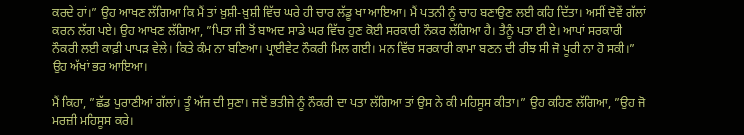ਕਰਦੇ ਹਾਂ।” ਉਹ ਆਖਣ ਲੱਗਿਆ ਕਿ ਮੈਂ ਤਾਂ ਖ਼ੁਸ਼ੀ-ਖ਼ੁਸ਼ੀ ਵਿੱਚ ਘਰੇ ਹੀ ਚਾਰ ਲੱਡੂ ਖਾ ਆਇਆ। ਮੈਂ ਪਤਨੀ ਨੂੰ ਚਾਹ ਬਣਾਉਣ ਲਈ ਕਹਿ ਦਿੱਤਾ। ਅਸੀਂ ਦੋਵੇਂ ਗੱਲਾਂ ਕਰਨ ਲੱਗ ਪਏ। ਉਹ ਆਖਣ ਲੱਗਿਆ, ”ਪਿਤਾ ਜੀ ਤੋਂ ਬਾਅਦ ਸਾਡੇ ਘਰ ਵਿੱਚ ਹੁਣ ਕੋਈ ਸਰਕਾਰੀ ਨੌਕਰ ਲੱਗਿਆ ਹੈ। ਤੈਨੂੰ ਪਤਾ ਈ ਏ। ਆਪਾਂ ਸਰਕਾਰੀ ਨੌਕਰੀ ਲਈ ਕਾਫ਼ੀ ਪਾਪੜ ਵੇਲੇ। ਕਿਤੇ ਕੰਮ ਨਾ ਬਣਿਆ। ਪ੍ਰਾਈਵੇਟ ਨੌਕਰੀ ਮਿਲ ਗਈ। ਮਨ ਵਿੱਚ ਸਰਕਾਰੀ ਕਾਮਾ ਬਣਨ ਦੀ ਰੀਝ ਸੀ ਜੋ ਪੂਰੀ ਨਾ ਹੋ ਸਕੀ।” ਉਹ ਅੱਖਾਂ ਭਰ ਆਇਆ।

ਮੈਂ ਕਿਹਾ, ”ਛੱਡ ਪੁਰਾਣੀਆਂ ਗੱਲਾਂ। ਤੂੰ ਅੱਜ ਦੀ ਸੁਣਾ। ਜਦੋਂ ਭਤੀਜੇ ਨੂੰ ਨੌਕਰੀ ਦਾ ਪਤਾ ਲੱਗਿਆ ਤਾਂ ਉਸ ਨੇ ਕੀ ਮਹਿਸੂਸ ਕੀਤਾ।” ਉਹ ਕਹਿਣ ਲੱਗਿਆ, ”ਉਹ ਜੋ ਮਰਜ਼ੀ ਮਹਿਸੂਸ ਕਰੇ।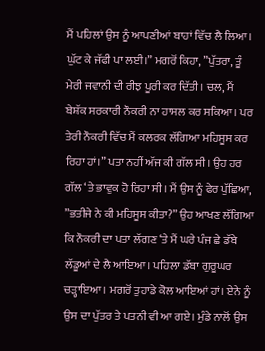ਮੈਂ ਪਹਿਲਾਂ ਉਸ ਨੂੰ ਆਪਣੀਆਂ ਬਾਹਾਂ ਵਿੱਚ ਲੈ ਲਿਆ। ਘੁੱਟ ਕੇ ਜੱਫੀ ਪਾ ਲਈ।” ਮਗਰੋਂ ਕਿਹਾ, ”ਪੁੱਤਰਾ, ਤੂੰ ਮੇਰੀ ਜਵਾਨੀ ਦੀ ਰੀਝ ਪੂਰੀ ਕਰ ਦਿੱਤੀ। ਚਲ, ਮੈਂ ਬੇਸ਼ੱਕ ਸਰਕਾਰੀ ਨੌਕਰੀ ਨਾ ਹਾਸਲ ਕਰ ਸਕਿਆ। ਪਰ ਤੇਰੀ ਨੌਕਰੀ ਵਿੱਚ ਮੈਂ ਕਲਰਕ ਲੱਗਿਆ ਮਹਿਸੂਸ ਕਰ ਰਿਹਾ ਹਾਂ।” ਪਤਾ ਨਹੀਂ ਅੱਜ ਕੀ ਗੱਲ ਸੀ। ਉਹ ਹਰ ਗੱਲ ‘ਤੇ ਭਾਵੁਕ ਹੋ ਰਿਹਾ ਸੀ। ਮੈਂ ਉਸ ਨੂੰ ਫੇਰ ਪੁੱਛਿਆ, ”ਭਤੀਜੇ ਨੇ ਕੀ ਮਹਿਸੂਸ ਕੀਤਾ?” ਉਹ ਆਖਣ ਲੱਗਿਆ ਕਿ ਨੌਕਰੀ ਦਾ ਪਤਾ ਲੱਗਣ ‘ਤੇ ਮੈਂ ਘਰੇ ਪੰਜ ਛੇ ਡੱਬੇ ਲੱਡੂਆਂ ਦੇ ਲੈ ਆਇਆ। ਪਹਿਲਾ ਡੱਬਾ ਗੁਰੂਘਰ ਚੜ੍ਹਾਇਆ। ਮਗਰੋਂ ਤੁਹਾਡੇ ਕੋਲ ਆਇਆਂ ਹਾਂ। ਏਨੇ ਨੂੰ ਉਸ ਦਾ ਪੁੱਤਰ ਤੇ ਪਤਨੀ ਵੀ ਆ ਗਏ। ਮੁੰਡੇ ਨਾਲੋਂ ਉਸ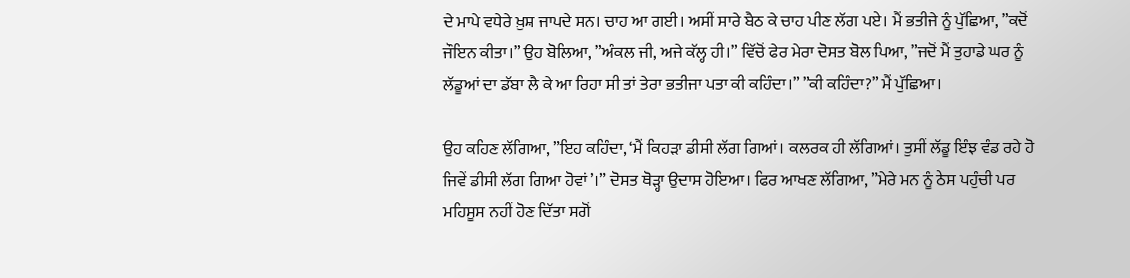ਦੇ ਮਾਪੇ ਵਧੇਰੇ ਖ਼ੁਸ਼ ਜਾਪਦੇ ਸਨ। ਚਾਹ ਆ ਗਈ। ਅਸੀਂ ਸਾਰੇ ਬੈਠ ਕੇ ਚਾਹ ਪੀਣ ਲੱਗ ਪਏ। ਮੈਂ ਭਤੀਜੇ ਨੂੰ ਪੁੱਛਿਆ, ”ਕਦੋਂ ਜੌਇਨ ਕੀਤਾ।” ਉਹ ਬੋਲਿਆ, ”ਅੰਕਲ ਜੀ, ਅਜੇ ਕੱਲ੍ਹ ਹੀ।” ਵਿੱਚੋਂ ਫੇਰ ਮੇਰਾ ਦੋਸਤ ਬੋਲ ਪਿਆ, ”ਜਦੋਂ ਮੈਂ ਤੁਹਾਡੇ ਘਰ ਨੂੰ ਲੱਡੂਆਂ ਦਾ ਡੱਬਾ ਲੈ ਕੇ ਆ ਰਿਹਾ ਸੀ ਤਾਂ ਤੇਰਾ ਭਤੀਜਾ ਪਤਾ ਕੀ ਕਹਿੰਦਾ।” ”ਕੀ ਕਹਿੰਦਾ?” ਮੈਂ ਪੁੱਛਿਆ।

ਉਹ ਕਹਿਣ ਲੱਗਿਆ, ”ਇਹ ਕਹਿੰਦਾ, ‘ਮੈਂ ਕਿਹੜਾ ਡੀਸੀ ਲੱਗ ਗਿਆਂ। ਕਲਰਕ ਹੀ ਲੱਗਿਆਂ। ਤੁਸੀਂ ਲੱਡੂ ਇੰਝ ਵੰਡ ਰਹੇ ਹੋ ਜਿਵੇਂ ਡੀਸੀ ਲੱਗ ਗਿਆ ਹੋਵਾਂ’।” ਦੋਸਤ ਥੋੜ੍ਹਾ ਉਦਾਸ ਹੋਇਆ। ਫਿਰ ਆਖਣ ਲੱਗਿਆ, ”ਮੇਰੇ ਮਨ ਨੂੰ ਠੇਸ ਪਹੁੰਚੀ ਪਰ ਮਹਿਸੂਸ ਨਹੀਂ ਹੋਣ ਦਿੱਤਾ ਸਗੋਂ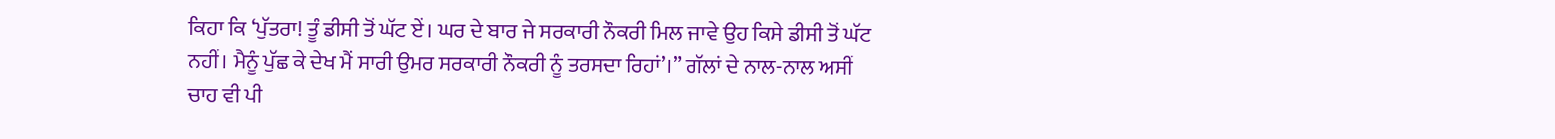ਕਿਹਾ ਕਿ ‘ਪੁੱਤਰਾ! ਤੂੰ ਡੀਸੀ ਤੋਂ ਘੱਟ ਏਂ। ਘਰ ਦੇ ਬਾਰ ਜੇ ਸਰਕਾਰੀ ਨੌਕਰੀ ਮਿਲ ਜਾਵੇ ਉਹ ਕਿਸੇ ਡੀਸੀ ਤੋਂ ਘੱਟ ਨਹੀਂ। ਮੈਨੂੰ ਪੁੱਛ ਕੇ ਦੇਖ ਮੈਂ ਸਾਰੀ ਉਮਰ ਸਰਕਾਰੀ ਨੌਕਰੀ ਨੂੰ ਤਰਸਦਾ ਰਿਹਾਂ’।” ਗੱਲਾਂ ਦੇ ਨਾਲ-ਨਾਲ ਅਸੀਂ ਚਾਹ ਵੀ ਪੀ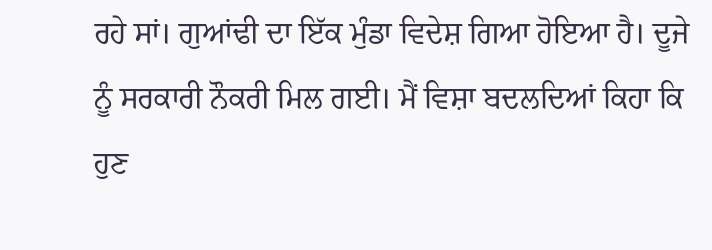ਰਹੇ ਸਾਂ। ਗੁਆਂਢੀ ਦਾ ਇੱਕ ਮੁੰਡਾ ਵਿਦੇਸ਼ ਗਿਆ ਹੋਇਆ ਹੈ। ਦੂਜੇ ਨੂੰ ਸਰਕਾਰੀ ਨੌਕਰੀ ਮਿਲ ਗਈ। ਮੈਂ ਵਿਸ਼ਾ ਬਦਲਦਿਆਂ ਕਿਹਾ ਕਿ ਹੁਣ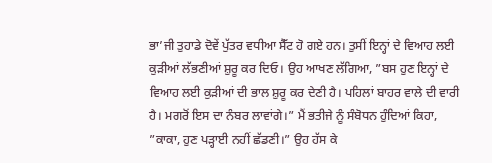ਭਾ’ਜੀ ਤੁਹਾਡੇ ਦੋਵੇਂ ਪੁੱਤਰ ਵਧੀਆ ਸੈੱਟ ਹੋ ਗਏ ਹਨ। ਤੁਸੀਂ ਇਨ੍ਹਾਂ ਦੇ ਵਿਆਹ ਲਈ ਕੁੜੀਆਂ ਲੱਭਣੀਆਂ ਸ਼ੁਰੂ ਕਰ ਦਿਓ। ਉਹ ਆਖਣ ਲੱਗਿਆ, ”ਬਸ ਹੁਣ ਇਨ੍ਹਾਂ ਦੇ ਵਿਆਹ ਲਈ ਕੁੜੀਆਂ ਦੀ ਭਾਲ ਸ਼ੁਰੂ ਕਰ ਦੇਣੀ ਹੈ। ਪਹਿਲਾਂ ਬਾਹਰ ਵਾਲੇ ਦੀ ਵਾਰੀ ਹੈ। ਮਗਰੋਂ ਇਸ ਦਾ ਨੰਬਰ ਲਾਵਾਂਗੇ।” ਮੈਂ ਭਤੀਜੇ ਨੂੰ ਸੰਬੋਧਨ ਹੁੰਦਿਆਂ ਕਿਹਾ, ”ਕਾਕਾ, ਹੁਣ ਪੜ੍ਹਾਈ ਨਹੀਂ ਛੱਡਣੀ।” ਉਹ ਹੱਸ ਕੇ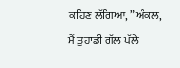ਕਹਿਣ ਲੱਗਿਆ, ”ਅੰਕਲ, ਮੈਂ ਤੁਹਾਡੀ ਗੱਲ ਪੱਲੇ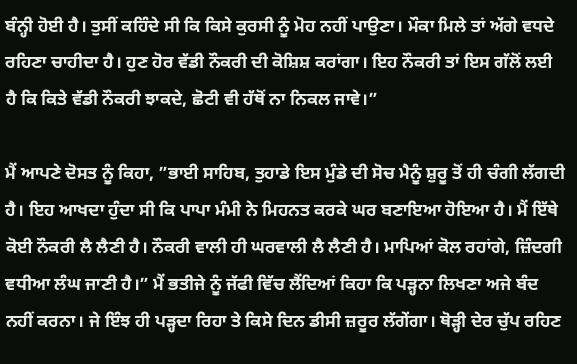ਬੰਨ੍ਹੀ ਹੋਈ ਹੈ। ਤੁਸੀਂ ਕਹਿੰਦੇ ਸੀ ਕਿ ਕਿਸੇ ਕੁਰਸੀ ਨੂੰ ਮੋਹ ਨਹੀਂ ਪਾਉਣਾ। ਮੌਕਾ ਮਿਲੇ ਤਾਂ ਅੱਗੇ ਵਧਦੇ ਰਹਿਣਾ ਚਾਹੀਦਾ ਹੈ। ਹੁਣ ਹੋਰ ਵੱਡੀ ਨੌਕਰੀ ਦੀ ਕੋਸ਼ਿਸ਼ ਕਰਾਂਗਾ। ਇਹ ਨੌਕਰੀ ਤਾਂ ਇਸ ਗੱਲੋਂ ਲਈ ਹੈ ਕਿ ਕਿਤੇ ਵੱਡੀ ਨੌਕਰੀ ਝਾਕਦੇ, ਛੋਟੀ ਵੀ ਹੱਥੋਂ ਨਾ ਨਿਕਲ ਜਾਵੇ।”

ਮੈਂ ਆਪਣੇ ਦੋਸਤ ਨੂੰ ਕਿਹਾ, ”ਭਾਈ ਸਾਹਿਬ, ਤੁਹਾਡੇ ਇਸ ਮੁੰਡੇ ਦੀ ਸੋਚ ਮੈਨੂੰ ਸ਼ੁਰੂ ਤੋਂ ਹੀ ਚੰਗੀ ਲੱਗਦੀ ਹੈ। ਇਹ ਆਖਦਾ ਹੁੰਦਾ ਸੀ ਕਿ ਪਾਪਾ ਮੰਮੀ ਨੇ ਮਿਹਨਤ ਕਰਕੇ ਘਰ ਬਣਾਇਆ ਹੋਇਆ ਹੈ। ਮੈਂ ਇੱਥੇ ਕੋਈ ਨੌਕਰੀ ਲੈ ਲੈਣੀ ਹੈ। ਨੌਕਰੀ ਵਾਲੀ ਹੀ ਘਰਵਾਲੀ ਲੈ ਲੈਣੀ ਹੈ। ਮਾਪਿਆਂ ਕੋਲ ਰਹਾਂਗੇ, ਜ਼ਿੰਦਗੀ ਵਧੀਆ ਲੰਘ ਜਾਣੀ ਹੈ।” ਮੈਂ ਭਤੀਜੇ ਨੂੰ ਜੱਫੀ ਵਿੱਚ ਲੈਂਦਿਆਂ ਕਿਹਾ ਕਿ ਪੜ੍ਹਨਾ ਲਿਖਣਾ ਅਜੇ ਬੰਦ ਨਹੀਂ ਕਰਨਾ। ਜੇ ਇੰਝ ਹੀ ਪੜ੍ਹਦਾ ਰਿਹਾ ਤੇ ਕਿਸੇ ਦਿਨ ਡੀਸੀ ਜ਼ਰੂਰ ਲੱਗੇਂਗਾ। ਥੋੜ੍ਹੀ ਦੇਰ ਚੁੱਪ ਰਹਿਣ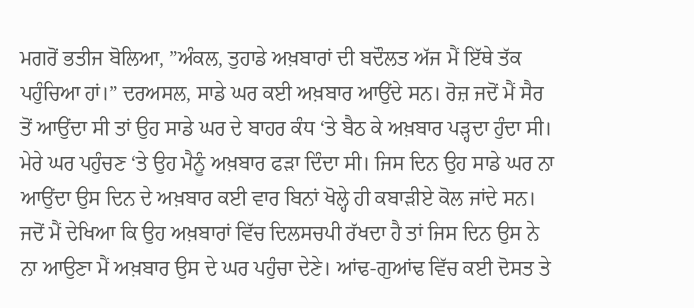ਮਗਰੋਂ ਭਤੀਜ ਬੋਲਿਆ, ”ਅੰਕਲ, ਤੁਹਾਡੇ ਅਖ਼ਬਾਰਾਂ ਦੀ ਬਦੌਲਤ ਅੱਜ ਮੈਂ ਇੱਥੇ ਤੱਕ ਪਹੁੰਚਿਆ ਹਾਂ।” ਦਰਅਸਲ, ਸਾਡੇ ਘਰ ਕਈ ਅਖ਼ਬਾਰ ਆਉਂਦੇ ਸਨ। ਰੋਜ਼ ਜਦੋਂ ਮੈਂ ਸੈਰ ਤੋਂ ਆਉਂਦਾ ਸੀ ਤਾਂ ਉਹ ਸਾਡੇ ਘਰ ਦੇ ਬਾਹਰ ਕੰਧ ‘ਤੇ ਬੈਠ ਕੇ ਅਖ਼ਬਾਰ ਪੜ੍ਹਦਾ ਹੁੰਦਾ ਸੀ। ਮੇਰੇ ਘਰ ਪਹੁੰਚਣ ‘ਤੇ ਉਹ ਮੈਨੂੰ ਅਖ਼ਬਾਰ ਫੜਾ ਦਿੰਦਾ ਸੀ। ਜਿਸ ਦਿਨ ਉਹ ਸਾਡੇ ਘਰ ਨਾ ਆਉਂਦਾ ਉਸ ਦਿਨ ਦੇ ਅਖ਼ਬਾਰ ਕਈ ਵਾਰ ਬਿਨਾਂ ਖੋਲ੍ਹੇ ਹੀ ਕਬਾੜੀਏ ਕੋਲ ਜਾਂਦੇ ਸਨ। ਜਦੋਂ ਮੈਂ ਦੇਖਿਆ ਕਿ ਉਹ ਅਖ਼ਬਾਰਾਂ ਵਿੱਚ ਦਿਲਸਚਪੀ ਰੱਖਦਾ ਹੈ ਤਾਂ ਜਿਸ ਦਿਨ ਉਸ ਨੇ ਨਾ ਆਉਣਾ ਮੈਂ ਅਖ਼ਬਾਰ ਉਸ ਦੇ ਘਰ ਪਹੁੰਚਾ ਦੇਣੇ। ਆਂਢ-ਗੁਆਂਢ ਵਿੱਚ ਕਈ ਦੋਸਤ ਤੇ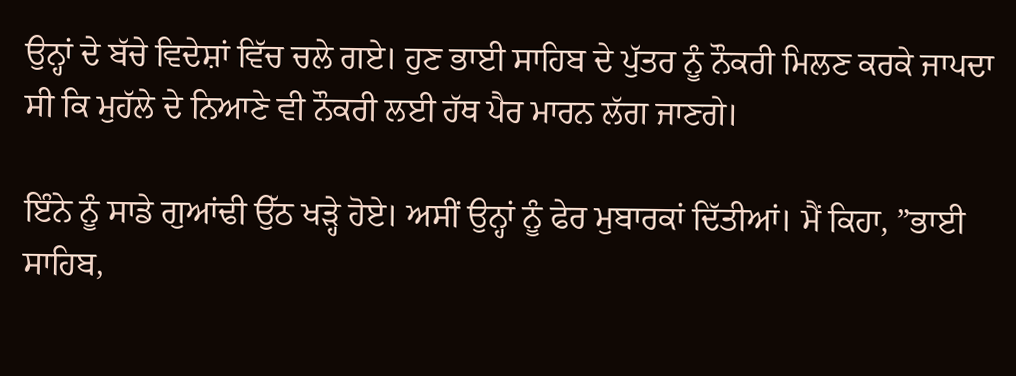ਉਨ੍ਹਾਂ ਦੇ ਬੱਚੇ ਵਿਦੇਸ਼ਾਂ ਵਿੱਚ ਚਲੇ ਗਏ। ਹੁਣ ਭਾਈ ਸਾਹਿਬ ਦੇ ਪੁੱਤਰ ਨੂੰ ਨੌਕਰੀ ਮਿਲਣ ਕਰਕੇ ਜਾਪਦਾ ਸੀ ਕਿ ਮੁਹੱਲੇ ਦੇ ਨਿਆਣੇ ਵੀ ਨੌਕਰੀ ਲਈ ਹੱਥ ਪੈਰ ਮਾਰਨ ਲੱਗ ਜਾਣਗੇ।

ਇੰਨੇ ਨੂੰ ਸਾਡੇ ਗੁਆਂਢੀ ਉੱਠ ਖੜ੍ਹੇ ਹੋਏ। ਅਸੀਂ ਉਨ੍ਹਾਂ ਨੂੰ ਫੇਰ ਮੁਬਾਰਕਾਂ ਦਿੱਤੀਆਂ। ਮੈਂ ਕਿਹਾ, ”ਭਾਈ ਸਾਹਿਬ,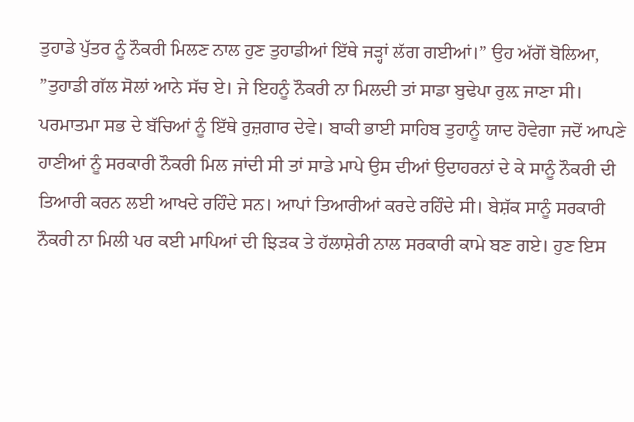ਤੁਹਾਡੇ ਪੁੱਤਰ ਨੂੰ ਨੌਕਰੀ ਮਿਲਣ ਨਾਲ ਹੁਣ ਤੁਹਾਡੀਆਂ ਇੱਥੇ ਜੜ੍ਹਾਂ ਲੱਗ ਗਈਆਂ।” ਉਹ ਅੱਗੋਂ ਬੋਲਿਆ, ”ਤੁਹਾਡੀ ਗੱਲ ਸੋਲਾਂ ਆਨੇ ਸੱਚ ਏ। ਜੇ ਇਹਨੂੰ ਨੌਕਰੀ ਨਾ ਮਿਲਦੀ ਤਾਂ ਸਾਡਾ ਬੁਢੇਪਾ ਰੁਲ਼ ਜਾਣਾ ਸੀ। ਪਰਮਾਤਮਾ ਸਭ ਦੇ ਬੱਚਿਆਂ ਨੂੰ ਇੱਥੇ ਰੁਜ਼ਗਾਰ ਦੇਵੇ। ਬਾਕੀ ਭਾਈ ਸਾਹਿਬ ਤੁਹਾਨੂੰ ਯਾਦ ਹੋਵੇਗਾ ਜਦੋਂ ਆਪਣੇ ਹਾਣੀਆਂ ਨੂੰ ਸਰਕਾਰੀ ਨੌਕਰੀ ਮਿਲ ਜਾਂਦੀ ਸੀ ਤਾਂ ਸਾਡੇ ਮਾਪੇ ਉਸ ਦੀਆਂ ਉਦਾਹਰਨਾਂ ਦੇ ਕੇ ਸਾਨੂੰ ਨੌਕਰੀ ਦੀ ਤਿਆਰੀ ਕਰਨ ਲਈ ਆਖਦੇ ਰਹਿੰਦੇ ਸਨ। ਆਪਾਂ ਤਿਆਰੀਆਂ ਕਰਦੇ ਰਹਿੰਦੇ ਸੀ। ਬੇਸ਼ੱਕ ਸਾਨੂੰ ਸਰਕਾਰੀ ਨੌਕਰੀ ਨਾ ਮਿਲੀ ਪਰ ਕਈ ਮਾਪਿਆਂ ਦੀ ਝਿੜਕ ਤੇ ਹੱਲਾਸ਼ੇਰੀ ਨਾਲ ਸਰਕਾਰੀ ਕਾਮੇ ਬਣ ਗਏ। ਹੁਣ ਇਸ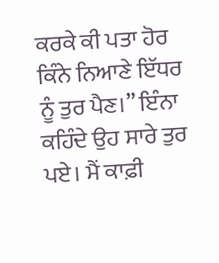ਕਰਕੇ ਕੀ ਪਤਾ ਹੋਰ ਕਿੰਨੇ ਨਿਆਣੇ ਇੱਧਰ ਨੂੰ ਤੁਰ ਪੈਣ।” ਇੰਨਾ ਕਹਿੰਦੇ ਉਹ ਸਾਰੇ ਤੁਰ ਪਏ। ਮੈਂ ਕਾਫ਼ੀ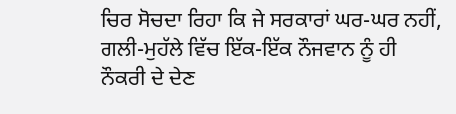ਚਿਰ ਸੋਚਦਾ ਰਿਹਾ ਕਿ ਜੇ ਸਰਕਾਰਾਂ ਘਰ-ਘਰ ਨਹੀਂ, ਗਲੀ-ਮੁਹੱਲੇ ਵਿੱਚ ਇੱਕ-ਇੱਕ ਨੌਜਵਾਨ ਨੂੰ ਹੀ ਨੌਕਰੀ ਦੇ ਦੇਣ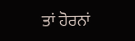ਤਾਂ ਹੋਰਨਾਂ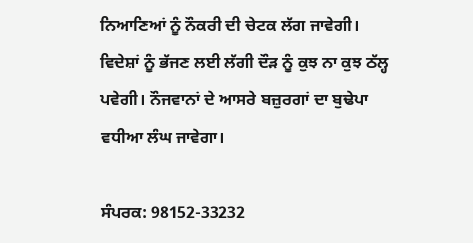ਨਿਆਣਿਆਂ ਨੂੰ ਨੌਕਰੀ ਦੀ ਚੇਟਕ ਲੱਗ ਜਾਵੇਗੀ। ਵਿਦੇਸ਼ਾਂ ਨੂੰ ਭੱਜਣ ਲਈ ਲੱਗੀ ਦੌੜ ਨੂੰ ਕੁਝ ਨਾ ਕੁਝ ਠੱਲ੍ਹ ਪਵੇਗੀ। ਨੌਜਵਾਨਾਂ ਦੇ ਆਸਰੇ ਬਜ਼ੁਰਗਾਂ ਦਾ ਬੁਢੇਪਾ ਵਧੀਆ ਲੰਘ ਜਾਵੇਗਾ।

ਸੰਪਰਕ: 98152-33232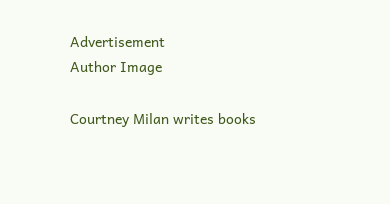Advertisement
Author Image

Courtney Milan writes books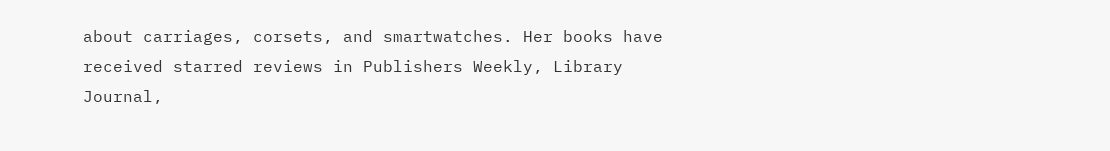about carriages, corsets, and smartwatches. Her books have received starred reviews in Publishers Weekly, Library Journal,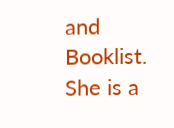and Booklist. She is a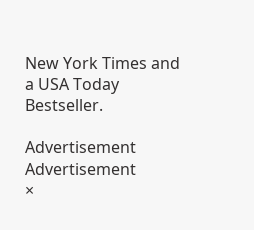New York Times and a USA Today Bestseller.

Advertisement
Advertisement
×